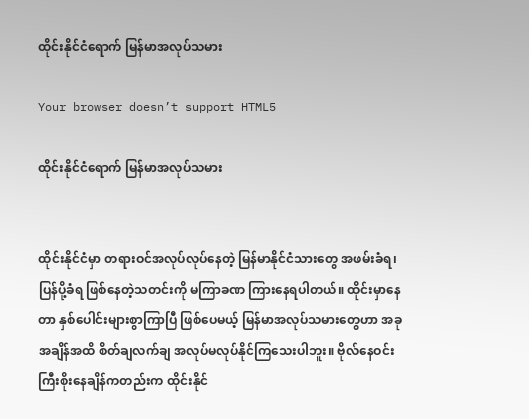ထိုင်းနိုင်ငံရောက် မြန်မာအလုပ်သမား

Your browser doesn’t support HTML5

ထိုင်းနိုင်ငံရောက် မြန်မာအလုပ်သမား


ထိုင်းနိုင်ငံမှာ တရားဝင်အလုပ်လုပ်နေတဲ့ မြန်မာနိုင်ငံသားတွေ အဖမ်းခံရ၊ ပြန်ပို့ခံရ ဖြစ်နေတဲ့သတင်းကို မကြာခဏ ကြားနေရပါတယ်။ ထိုင်းမှာနေတာ နှစ်ပေါင်းများစွာကြာပြီ ဖြစ်ပေမယ့် မြန်မာအလုပ်သမားတွေဟာ အခုအချိန်အထိ စိတ်ချလက်ချ အလုပ်မလုပ်နိုင်ကြသေးပါဘူး။ ဗိုလ်နေဝင်း ကြီးစိုးနေချိန်ကတည်းက ထိုင်းနိုင်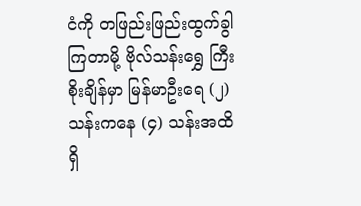ငံကို တဖြည်းဖြည်းထွက်ခွါကြတာမို့ ဗိုလ်သန်းရွှေ ကြီးစိုးချိန်မှာ မြန်မာဦးရေ (၂) သန်းကနေ (၄) သန်းအထိ ရှိ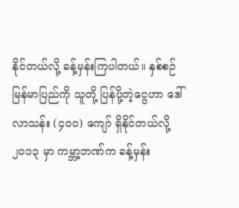နိုင်တယ်လို့ ခန့်မှန်းကြပါတယ်။ နှစ်စဉ် မြန်မာပြည်ကို သူတို့ ပြန်ပို့တဲ့ငွေဟာ ဒေါ်လာသန်း (၄၀၀) ကျော် ရှိနိုင်တယ်လို့ ၂၀၁၃ မှာ ကမ္ဘာ့ဘဏ်က ခန့်မှန်း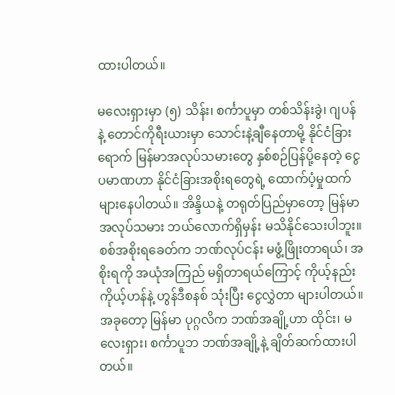ထားပါတယ်။

မလေးရှားမှာ (၅) သိန်း၊ စင်္ကာပူမှာ တစ်သိန်းခွဲ၊ ဂျပန် နဲ့ တောင်ကိုရီးယားမှာ သောင်းနဲ့ချီနေတာမို့ နိုင်ငံခြားရောက် မြန်မာအလုပ်သမားတွေ နှစ်စဉ်ပြန်ပို့နေတဲ့ ငွေပမာဏဟာ နိုင်ငံခြားအစိုးရတွေရဲ့ ထောက်ပံ့မှုထက် များနေပါတယ်။ အိန္ဒိယနဲ့ တရုတ်ပြည်မှာတော့ မြန်မာအလုပ်သမား ဘယ်လောက်ရှိမှန်း မသိနိုင်သေးပါဘူး။ စစ်အစိုးရခေတ်က ဘဏ်လုပ်ငန်း မဖွံ့ဖြိုးတာရယ်၊ အစိုးရကို အယုံအကြည် မရှိတာရယ်ကြောင့် ကိုယ့်နည်းကိုယ့်ဟန်နဲ့ ဟွန်ဒီစနစ် သုံးပြီး ငွေလွှဲတာ များပါတယ်။ အခုတော့ မြန်မာ ပုဂ္ဂလိက ဘဏ်အချို့ဟာ ထိုင်း၊ မလေးရှား၊ စင်္ကာပူဘ ဘဏ်အချို့နဲ့ ချိတ်ဆက်ထားပါတယ်။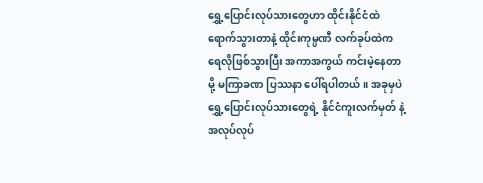ရွှေ့ပြောင်းလုပ်သားတွေဟာ ထိုင်းနိုင်ငံထဲ ရောက်သွားတာနဲ့ ထိုင်းကုမ္ပဏီ လက်ခုပ်ထဲက ရေလိုဖြစ်သွားပြီး အကာအကွယ် ကင်းမဲ့နေတာမို့ မကြာခဏ ပြဿနာ ပေါ်ရပါတယ်။ အခုမှပဲ ရွှေ့ပြောင်းလုပ်သားတွေရဲ့ နိုင်ငံကူးလက်မှတ် နဲ့ အလုပ်လုပ်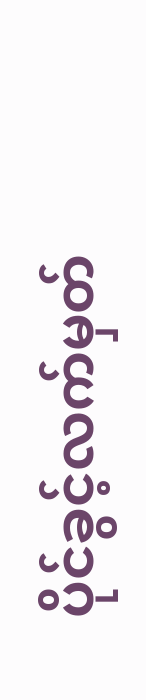ပိုင်ခွင့်လက်မှတ်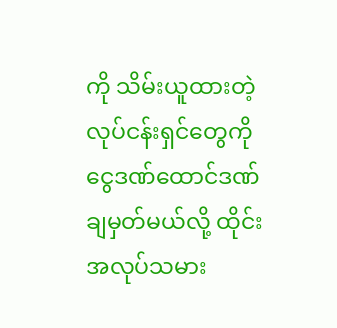ကို သိမ်းယူထားတဲ့ လုပ်ငန်းရှင်တွေကို ငွေဒဏ်ထောင်ဒဏ် ချမှတ်မယ်လို့ ထိုင်းအလုပ်သမား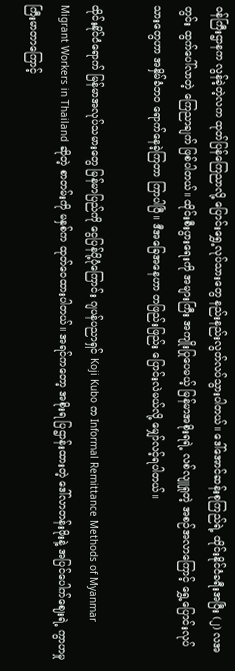ဝန်ကြီးဌာနက လွန်ခဲ့တဲ့လက ထုတ်ပြန်ကြေညာလို့ ပြောင်းရွှေ့လုပ်သားတွေ နည်းနည်းလွတ်လပ်သွားပါတယ်။ ဒေါ်အောင်ဆန်းစုကြည်ရဲ့ ထိုင်းနိုင်ငံခရီးအပြီး (၂) လအတွင်း ထွက်ပေါ်လာတဲ့ ကြေညာချက် ဖြစ်ပါတယ်။ ထိုင်းစီးပွားရေးကို အများကြီး အကျိုးပြုပေမယ့် မြန်မာအစိုးရရဲ့ လစ်လျူရှုတဲ့ အစဉ်အလာကြောင့် ရွှေ့ပြောင်းလုပ်သားတွေဟာ အနှိမ်ခံဘဝ ရောက်နေခဲ့ကြတာ ကြာပါပြီ။ ဒီအခြေအနေဟာ တဖြည်းဖြည်း ပြောင်းလဲမယ်လို့ မျှော်လင့်ရပါတယ်။

ထိုင်းနိုင်ငံရောက် မြန်မာအလုပ်သမားတွေ မြန်မာပြည်ကို ငွေပြန်ပို့ပုံကြောင်း ဂျပန်ပညာရှင် Koji Kubo က Informal Remittance Methods of Myanmar Migrant Workers in Thailand ဆိုတဲ့ စာတမ်းကို မနှစ်က ထုတ်ဝေထားပါတယ်။ အရင်ကတော့ အစိုးရ ပြဌာန်းထားတဲ့ ဒေါ်လာတန်းဖိုးနဲ့ အပြင်ပေါက်ဈေးရဲ့ ကွာဟမှု ကြီးမာတာကြောင့်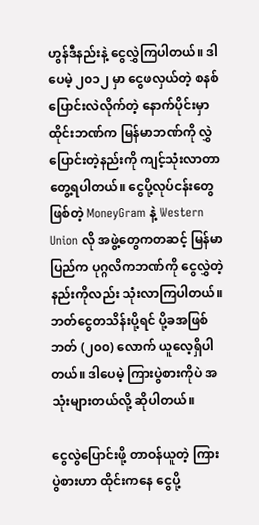ဟွန်ဒီနည်းနဲ့ ငွေလွှဲကြပါတယ်။ ဒါပေမဲ့ ၂၀၁၂ မှာ ငွေဖလှယ်တဲ့ စနစ်ပြောင်းလဲလိုက်တဲ့ နောက်ပိုင်းမှာ ထိုင်းဘဏ်က မြန်မာဘဏ်ကို လွှဲပြောင်းတဲ့နည်းကို ကျင့်သုံးလာတာ တွေ့ရပါတယ်။ ငွေပို့လုပ်ငန်းတွေဖြစ်တဲ့ MoneyGram နဲ့ Western Union လို အဖွဲ့တွေကတဆင့် မြန်မာပြည်က ပုဂ္ဂလိကဘဏ်ကို ငွေလွှဲတဲ့နည်းကိုလည်း သုံးလာကြပါတယ်။ ဘတ်ငွေတသိန်းပို့ရင် ပို့ခအဖြစ် ဘတ် (၂၀၀) လောက် ယူလေ့ရှိပါတယ်။ ဒါပေမဲ့ ကြားပွဲစားကိုပဲ အသုံးများတယ်လို့ ဆိုပါတယ်။

ငွေလွဲပြောင်းဖို့ တာဝန်ယူတဲ့ ကြားပွဲစားဟာ ထိုင်းကနေ ငွေပို့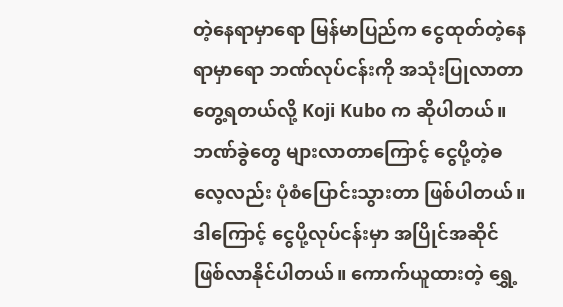တဲ့နေရာမှာရော မြန်မာပြည်က ငွေထုတ်တဲ့နေရာမှာရော ဘဏ်လုပ်ငန်းကို အသုံးပြုလာတာ တွေ့ရတယ်လို့ Koji Kubo က ဆိုပါတယ်။ ဘဏ်ခွဲတွေ များလာတာကြောင့် ငွေပို့တဲ့ဓလေ့လည်း ပုံစံပြောင်းသွားတာ ဖြစ်ပါတယ်။ ဒါကြောင့် ငွေပို့လုပ်ငန်းမှာ အပြိုင်အဆိုင် ဖြစ်လာနိုင်ပါတယ်။ ကောက်ယူထားတဲ့ ရွှေ့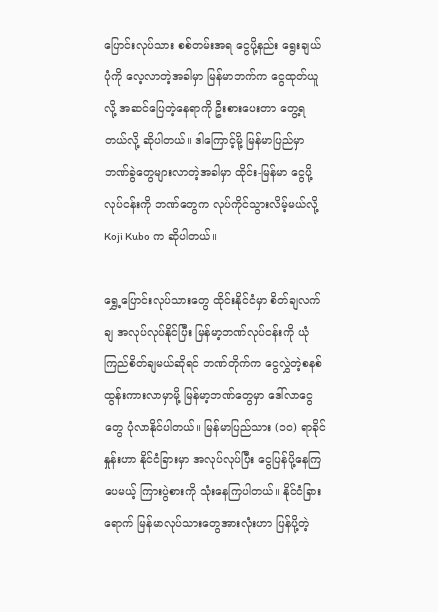ပြောင်းလုပ်သား စစ်တမ်းအရ ငွေပို့နည်း ရွေးချယ်ပုံကို လေ့လာတဲ့အခါမှာ မြန်မာဘက်က ငွေထုတ်ယူလို့ အဆင်ပြေတဲ့နေရာကို ဦးစားပေးတာ တွေ့ရတယ်လို့ ဆိုပါတယ်။ ဒါကြောင့်မို့ မြန်မာပြည်မှာ ဘဏ်ခွဲတွေများလာတဲ့အခါမှာ ထိုင်း-မြန်မာ ငွေပို့လုပ်ငန်းကို ဘဏ်တွေက လုပ်ကိုင်သွားလိမ့်မယ်လို့ Koji Kubo က ဆိုပါတယ်။

ရွှေ့ပြောင်းလုပ်သားတွေ ထိုင်းနိုင်ငံမှာ စိတ်ချလက်ချ အလုပ်လုပ်နိုင်ပြီး မြန်မာ့ဘဏ်လုပ်ငန်းကို ယုံကြည်စိတ်ချမယ်ဆိုရင် ဘဏ်တိုက်က ငွေလွှဲတဲ့စနစ် ထွန်းကားလာမှာမို့ မြန်မာ့ဘဏ်တွေမှာ ဒေါ်လာငွေတွေ ပုံလာနိုင်ပါတယ်။ မြန်မာပြည်သား (၁၀) ရာခိုင်နှုန်းဟာ နိုင်ငံခြားမှာ အလုပ်လုပ်ပြီး ငွေပြန်ပို့နေကြပေမယ့် ကြားပွဲစားကို သုံးနေကြပါတယ်။ နိုင်ငံခြားရောက် မြန်မာလုပ်သားတွေအားလုံးဟာ ပြန်ပို့တဲ့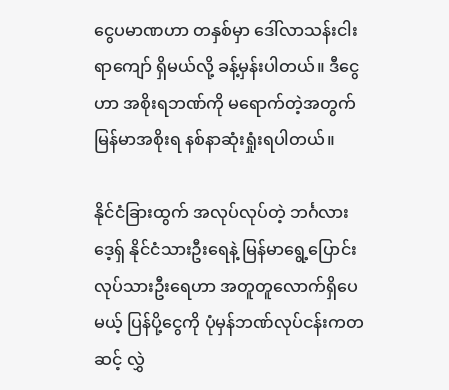ငွေပမာဏဟာ တနှစ်မှာ ဒေါ်လာသန်းငါးရာကျော် ရှိမယ်လို့ ခန့်မှန်းပါတယ်။ ဒီငွေဟာ အစိုးရဘဏ်ကို မရောက်တဲ့အတွက် မြန်မာအစိုးရ နစ်နာဆုံးရှုံးရပါတယ်။

နိုင်ငံခြားထွက် အလုပ်လုပ်တဲ့ ဘင်္ဂလားဒေ့ရှ် နိုင်ငံသားဦးရေနဲ့ မြန်မာရွေ့ပြောင်းလုပ်သားဦးရေဟာ အတူတူလောက်ရှိပေမယ့် ပြန်ပို့ငွေကို ပုံမှန်ဘဏ်လုပ်ငန်းကတဆင့် လွှဲ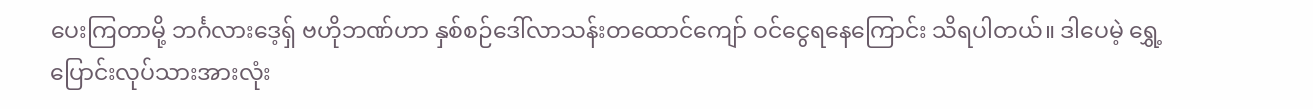ပေးကြတာမို့ ဘင်္ဂလားဒေ့ရှ် ဗဟိုဘဏ်ဟာ နှစ်စဉ်ဒေါ်လာသန်းတထောင်ကျော် ဝင်ငွေရနေကြောင်း သိရပါတယ်။ ဒါပေမဲ့ ရွှေ့ပြောင်းလုပ်သားအားလုံး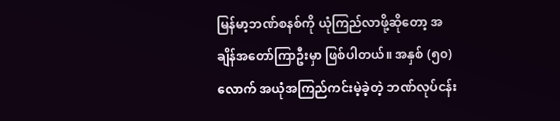မြန်မာ့ဘဏ်စနစ်ကို ယုံကြည်လာဖို့ဆိုတော့ အချိန်အတော်ကြာဦးမှာ ဖြစ်ပါတယ်။ အနှစ် (၅၀) လောက် အယုံအကြည်ကင်းမဲ့ခဲ့တဲ့ ဘဏ်လုပ်ငန်း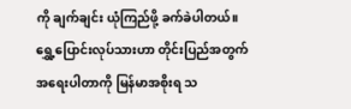ကို ချက်ချင်း ယုံကြည်ဖို့ ခက်ခဲပါတယ်။ ရွှေ့ပြောင်းလုပ်သားဟာ တိုင်းပြည်အတွက် အရေးပါတာကို မြန်မာအစိုးရ သ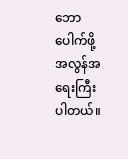ဘောပေါက်ဖို့ အလွန်အရေးကြီးပါတယ်။